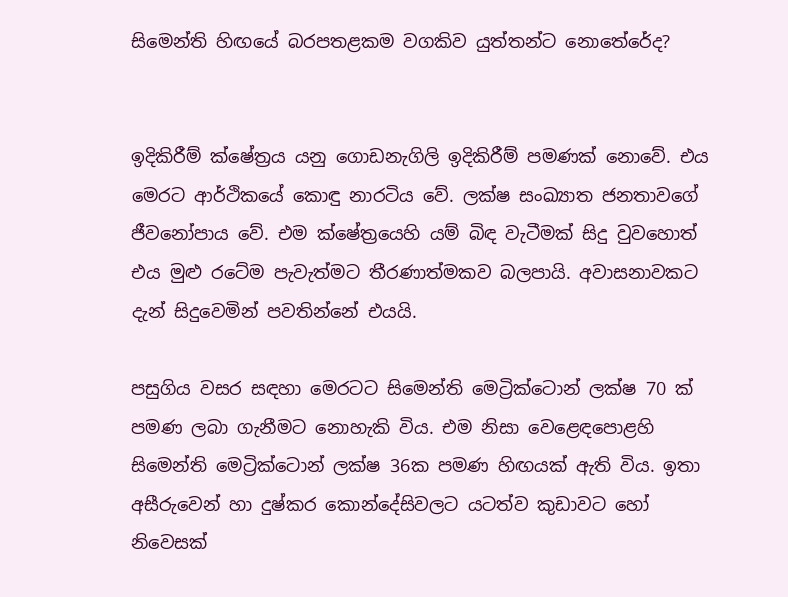සිමෙන්ති හිඟයේ බරපතළකම වගකිව යුත්තන්ට නොතේරේද?


ඉදිකිරීම් ක්ෂේත්‍රය යනු ගොඩනැගිලි ඉදිකිරීම් පමණක් නොවේ. එය මෙරට ආර්ථිකයේ කොඳු නාරටිය වේ. ලක්ෂ සංඛ්‍යාත ජනතාවගේ ජීවනෝපාය වේ. එම ක්ෂේත්‍රයෙහි යම් බිඳ වැටීමක් සිදු වුවහොත් එය මුළු රටේම පැවැත්මට තීරණාත්මකව බලපායි. අවාසනාවකට දැන් සිදුවෙමින් පවතින්නේ එයයි.

පසුගිය වසර සඳහා මෙරටට සිමෙන්ති මෙට්‍රික්ටොන් ලක්ෂ 70 ක් පමණ ලබා ගැනීමට නොහැකි විය. එම නිසා වෙළෙඳපොළහි සිමෙන්ති මෙට්‍රික්ටොන් ලක්ෂ 36ක පමණ හිඟයක් ඇති විය. ඉතා අසීරුවෙන් හා දුෂ්කර කොන්දේසිවලට යටත්ව කුඩාවට හෝ නිවෙසක්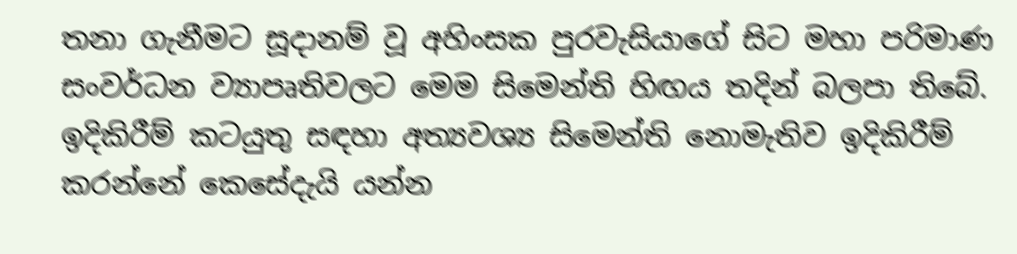තනා ගැනීමට සූදානම් වූ අහිංසක පුරවැසියාගේ සිට මහා පරිමාණ සංවර්ධන ව්‍යාපෘතිවලට මෙම සිමෙන්ති හිඟය තදින් බලපා තිබේ. ඉදිකිරීම් කටයුතු සඳහා අත්‍යවශ්‍ය සිමෙන්ති නොමැතිව ඉදිකිරීම් කරන්නේ කෙසේදැයි යන්න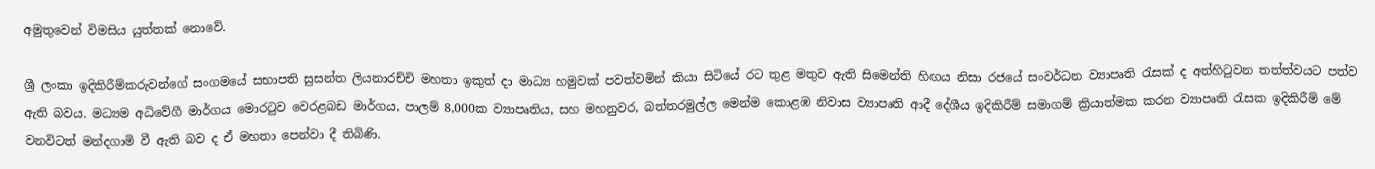අමුතුවෙන් විමසිය යුත්තක් නොවේ.

ශ්‍රී ලංකා ඉදිකිරීම්කරුවන්ගේ සංගමයේ සභාපති සුසන්ත ලියනාරච්චි මහතා ඉකුත් දා මාධ්‍ය හමුවක් පවත්වමින් කියා සිටියේ රට තුළ මතුව ඇති සිමෙන්ති හිඟය නිසා රජයේ සංවර්ධන ව්‍යාපෘති රැසක් ද අත්හිටුවන තත්ත්වයට පත්ව ඇති බවය. මධ්‍යම අධිවේගී මාර්ගය මොරටුව වෙරළබඩ මාර්ගය, පාලම් 8,000ක ව්‍යාපෘතිය, සහ මහනුවර, බත්තරමුල්ල මෙන්ම කොළඹ නිවාස ව්‍යාපෘති ආදී දේශීය ඉදිකිරීම් සමාගම් ක්‍රියාත්මක කරන ව්‍යාපෘති රැසක ඉදිකිරීම් මේ වනවිටත් මන්දගාමි වී ඇති බව ද ඒ මහතා පෙන්වා දී තිබිණි.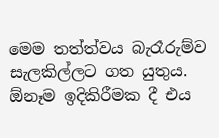මෙම තත්ත්වය බැරෑරුම්ව සැලකිල්ලට ගත යුතුය. ඕනෑම ඉදිකිරීමක දී එය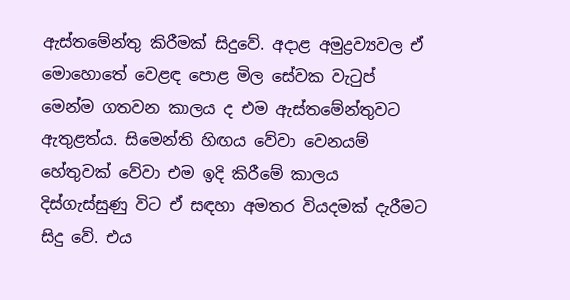ඇස්තමේන්තු කිරීමක් සිදුවේ. අදාළ අමුද්‍රව්‍යවල ඒ මොහොතේ වෙළඳ පොළ මිල සේවක වැටුප් මෙන්ම ගතවන කාලය ද එම ඇස්තමේන්තුවට ඇතුළත්ය. සිමෙන්ති හිඟය වේවා වෙනයම් හේතුවක් වේවා එම ඉදි කිරීමේ කාලය දිස්ගැස්සුණු විට ඒ සඳහා අමතර වියදමක් දැරීමට සිදු වේ. එය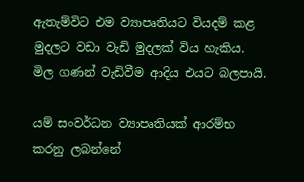ඇතැම්විට එම ව්‍යාපෘතියට වියදම් කළ මුදලට වඩා වැඩි මුදලක් විය හැකිය. මිල ගණන් වැඩිවීම ආදිය එයට බලපායි.

යම් සංවර්ධන ව්‍යාපෘතියක් ආරම්භ කරනු ලබන්නේ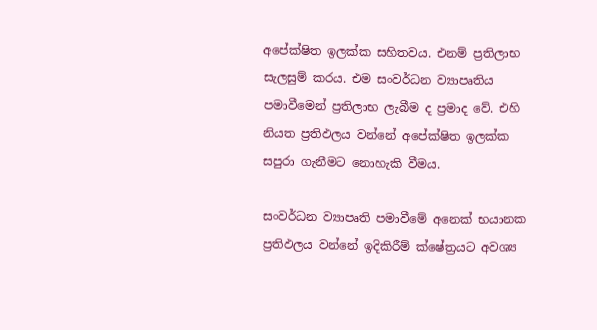අපේක්ෂිත ඉලක්ක සහිතවය. එනම් ප්‍රතිලාභ සැලසුම් කරය. එම සංවර්ධන ව්‍යාපෘතිය පමාවීමෙන් ප්‍රතිලාභ ලැබීම ද ප්‍රමාද වේ. එහි  නියත ප්‍රතිඵලය වන්නේ අපේක්ෂිත ඉලක්ක සපුරා ගැනීමට නොහැකි වීමය.

සංවර්ධන ව්‍යාපෘති පමාවීමේ අනෙක් භයානක ප්‍රතිඵලය වන්නේ ඉදිකිරීම් ක්ෂේත්‍රයට අවශ්‍ය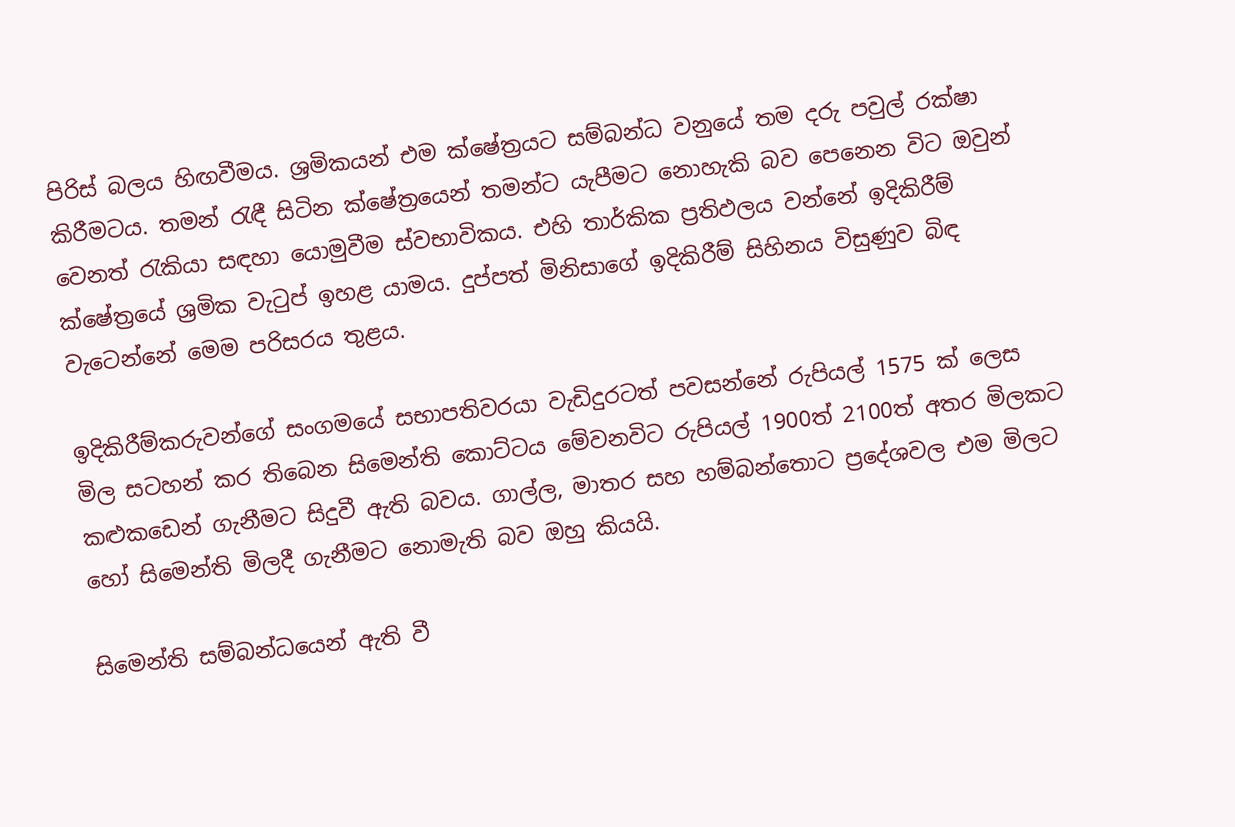පිරිස් බලය හිඟවීමය. ශ්‍රමිකයන් එම ක්ෂේත්‍රයට සම්බන්ධ වනුයේ තම දරු පවුල් රක්ෂා කිරීමටය. තමන් රැඳී සිටින ක්ෂේත්‍රයෙන් තමන්ට යැපීමට නොහැකි බව පෙනෙන විට ඔවුන් වෙනත් රැකියා සඳහා යොමුවීම ස්වභාවිකය. එහි තාර්කික ප්‍රතිඵලය වන්නේ ඉදිකිරීම් ක්ෂේත්‍රයේ ශ්‍රමික වැටුප් ඉහළ යාමය. දුප්පත් මිනිසාගේ ඉදිකිරීම් සිහිනය විසුණුව බිඳ වැටෙන්නේ මෙම පරිසරය තුළය.

ඉදිකිරීම්කරුවන්ගේ සංගමයේ සභාපතිවරයා වැඩිදුරටත් පවසන්නේ රුපියල් 1575 ක් ලෙස මිල සටහන් කර තිබෙන සිමෙන්ති කොට්ටය මේවනවිට රුපියල් 1900ත් 2100ත් අතර මිලකට කළුකඩෙන් ගැනීමට සිදුවී ඇති බවය. ගාල්ල, මාතර සහ හම්බන්තොට ප්‍රදේශවල එම මිලට හෝ සිමෙන්ති මිලදී ගැනීමට නොමැති බව ඔහු කියයි.

සිමෙන්ති සම්බන්ධයෙන් ඇති වී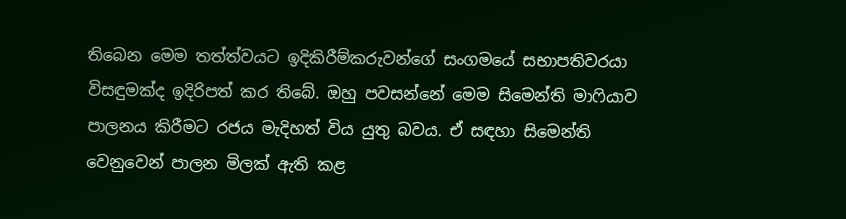තිබෙන මෙම තත්ත්වයට ඉදිකිරීම්කරුවන්ගේ සංගමයේ සභාපතිවරයා විසඳුමක්ද ඉදිරිපත් කර තිබේ. ඔහු පවසන්නේ මෙම සිමෙන්ති මාෆියාව පාලනය කිරීමට රජය මැදිහත් විය යුතු බවය. ඒ සඳහා සිමෙන්ති වෙනුවෙන් පාලන මිලක් ඇති කළ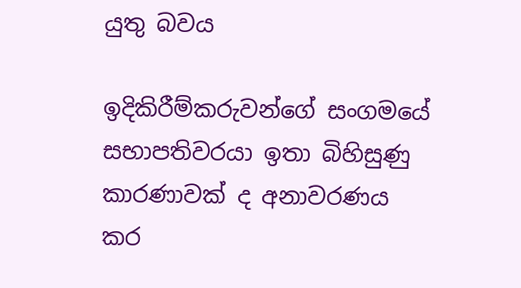යුතු බවය

ඉදිකිරීම්කරුවන්ගේ සංගමයේ සභාපතිවරයා ඉතා බිහිසුණු කාරණාවක් ද අනාවරණය කර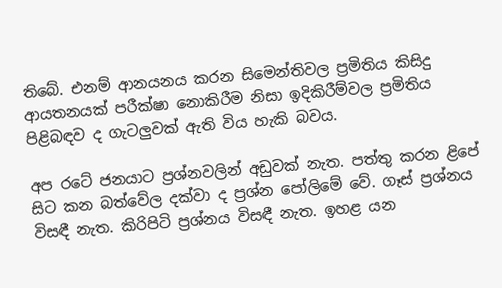තිබේ. එනම් ආනයනය කරන සිමෙන්තිවල ප්‍රමිතිය කිසිදු ආයතනයක් පරීක්ෂා නොකිරීම නිසා ඉදිකිරීම්වල ප්‍රමිතිය පිළිබඳව ද ගැටලුවක් ඇති විය හැකි බවය.

අප රටේ ජනයාට ප්‍රශ්නවලින් අඩුවක් නැත. පත්තු කරන ළිපේ සිට කන බත්වේල දක්වා ද ප්‍රශ්න පෝලිමේ වේ. ගෑස් ප්‍රශ්නය විසඳී නැත. කිරිපිටි ප්‍රශ්නය විසඳී නැත. ඉහළ යන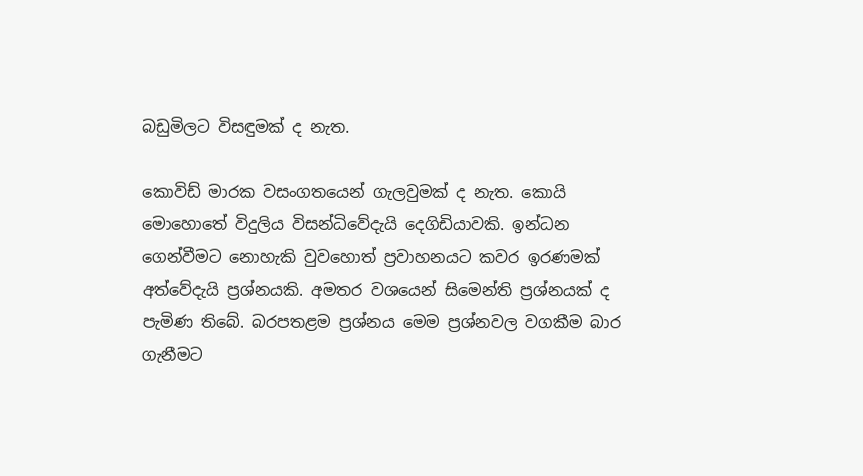බඩුමිලට විසඳුමක් ද නැත.

කොවිඩ් මාරක වසංගතයෙන් ගැලවුමක් ද නැත. කොයි මොහොතේ විදුලිය විසන්ධිවේදැයි දෙගිඩියාවකි. ඉන්ධන ගෙන්වීමට නොහැකි වුවහොත් ප්‍රවාහනයට කවර ඉරණමක් අත්වේදැයි ප්‍රශ්නයකි. අමතර වශයෙන් සිමෙන්ති ප්‍රශ්නයක් ද පැමිණ තිබේ. බරපතළම ප්‍රශ්නය මෙම ප්‍රශ්නවල වගකීම බාර ගැනීමට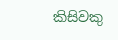කිසිවකු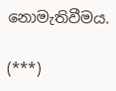නොමැතිවීමය.

(***)